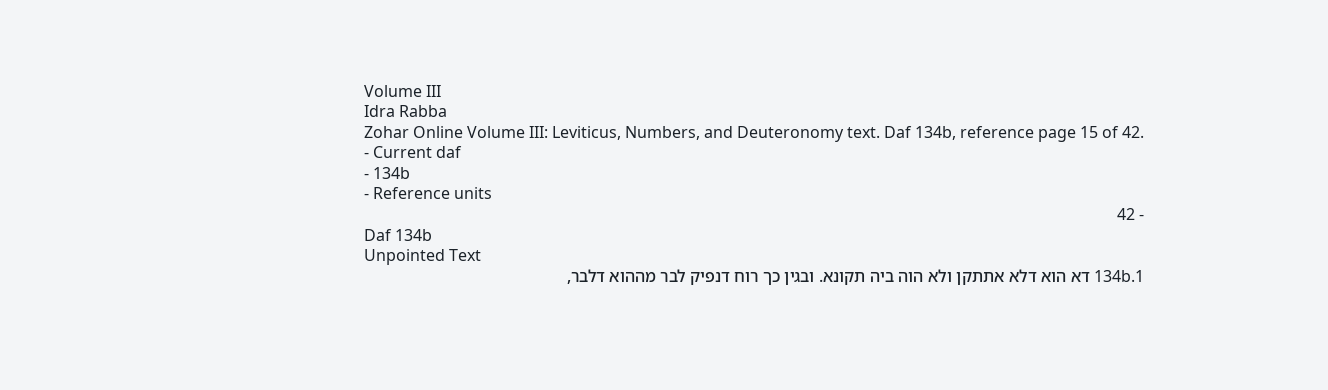Volume III
Idra Rabba
Zohar Online Volume III: Leviticus, Numbers, and Deuteronomy text. Daf 134b, reference page 15 of 42.
- Current daf
- 134b
- Reference units
- 42
Daf 134b
Unpointed Text
134b.1 דא הוא דלא אתתקן ולא הוה ביה תקונא. ובגין כך רוח דנפיק לבר מההוא דלבר,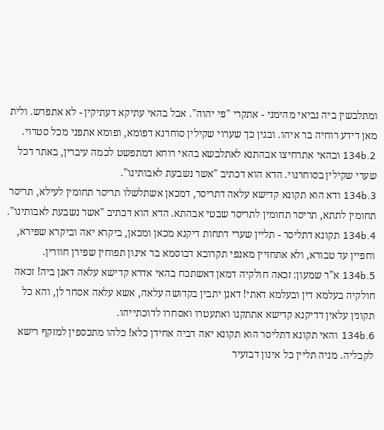ומתלבשין ביה נביאי מהימני - אתקרי "פי יהוה". אבל בהאי עתיקא דעתיקין - לא אתפרש. ולית מאן דידע רוחיה בר איהו. ובגין כך שערוי שקילין סוחרנא דפומא, ופומא אתפני מכל סטרוי.
134b.2 ובהאי אתרחיצו אבהתנא לאתלבשא בהאי רוחא דמתפשט לכמה עיברין, באתר דכל שערי שקילין בסוחרנוי. הדא הוא דכתיב "אשר נשבעת לאבותינו".
134b.3 ודא הוא תקונא קדישא עלאה דתריסר, דמכאן אשתלשלו תריסר תחומין לעילא, תריסר תחומין לתתא, תריסר תחומין לתריסר שבטי אבהתא. הדא הוא דכתיב "אשר נשבעת לאבותינו".
134b.4 תקונא דתליסר - תליין שערי דתחות דיקנא מכאן ומכאן, ביקרא יאה וביקרא שפירא, וחפיין עד טבורא, ולא אתחזיין מאנפי תקרובא דבוסמא בר אינון תפוחין שפירן חוורין.
134b.5 א"ר שמעון: זכאה חולקיה דמאן דאשתכח בהאי אדרא קדישא עלאה דאנן ביה! זכאה חולקיה בעלמא דין ובעלמא דאתי! דאנן יתבין בקדושה עלאה, אשא עלאה אסחר לן, והא כל תקונין עלאין דדיקנא קדישא אתתקנו ואתעטרו ואסחרו לדוכתייהו.
134b.6 והאי תקונא דתליסר הוא תקונא יאה דביה אחידן כלא! כלהו מתכספין למזקף רישא לקבליה. מניה תליין כל אינון דבזעיר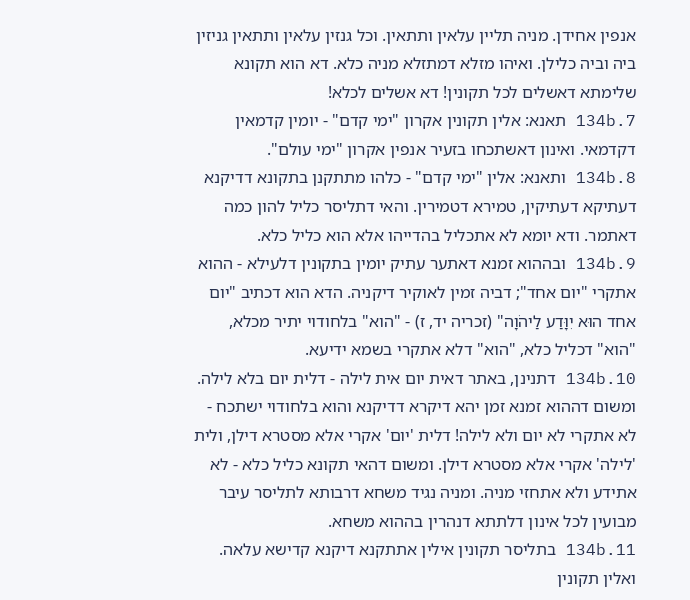אנפין אחידן. מניה תליין עלאין ותתאין. וכל גנזין עלאין ותתאין גניזין ביה וביה כלילן. ואיהו מזלא דמתזלא מניה כלא. דא הוא תקונא שלימתא דאשלים לכל תקונין! דא אשלים לכלא!
134b.7 תאנא: אלין תקונין אקרון "ימי קדם" - יומין קדמאין דקדמאי. ואינון דאשתכחו בזעיר אנפין אקרון "ימי עולם".
134b.8 ותאנא: אלין "ימי קדם" - כלהו מתתקנן בתקונא דדיקנא דעתיקא דעתיקין, טמירא דטמירין. והאי דתליסר כליל להון כמה דאתמר. ודא יומא לא אתכליל בהדייהו אלא הוא כליל כלא.
134b.9 ובההוא זמנא דאתער עתיק יומין בתקונין דלעילא - ההוא אתקרי "יום אחד"; דביה זמין לאוקיר דיקניה. הדא הוא דכתיב "יום אחד הוּא יִוָּדַע לַיהֹוָה" (זכריה יד, ז) - "הוא" בלחודוי יתיר מכלא, "הוא" דכליל כלא, "הוא" דלא אתקרי בשמא ידיעא.
134b.10 דתנינן, באתר דאית יום אית לילה - דלית יום בלא לילה. ומשום דההוא זמנא זמן יהא דיקרא דדיקנא והוא בלחודוי ישתכח - לא אתקרי לא יום ולא לילה! דלית 'יום' אקרי אלא מסטרא דילן, ולית 'לילה' אקרי אלא מסטרא דילן. ומשום דהאי תקונא כליל כלא - לא אתידע ולא אתחזי מניה. ומניה נגיד משחא דרבותא לתליסר עיבר מבועין לכל אינון דלתתא דנהרין בההוא משחא.
134b.11 בתליסר תקונין אילין אתתקנא דיקנא קדישא עלאה. ואלין תקונין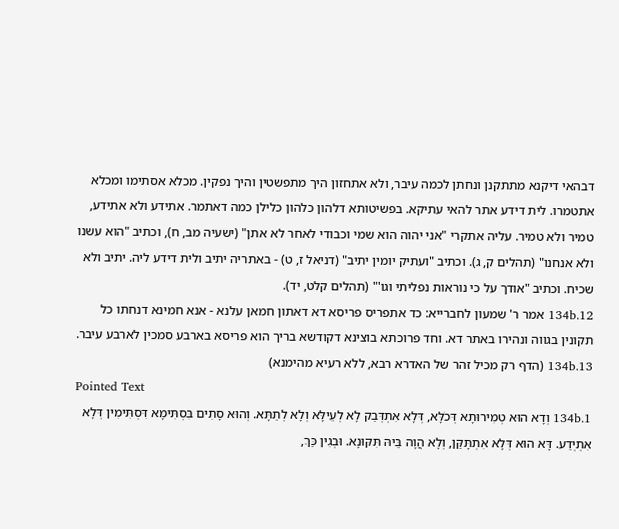דבהאי דיקנא מתתקנן ונחתן לכמה עיבר, ולא אתחזון היך מתפשטין והיך נפקין. מכלא אסתימו ומכלא אתטמרו. לית דידע אתר להאי עתיקא. בפשיטותא דלהון כלהון כלילן כמה דאתמר. אתידע ולא אתידע, טמיר ולא טמיר. עליה אתקרי "אני יהוה הוא שמי וכבודי לאחר לא אתן" (ישעיה מב, ח), וכתיב "הוא עשנו ולא אנחנו" (תהלים ק, ג). וכתיב "ועתיק יומין יתיב" (דניאל ז, ט) - באתריה יתיב ולית דידע ליה. יתיב ולא שכיח. וכתיב "אודך על כי נוראות נפליתי וגו'" (תהלים קלט, יד).
134b.12 אמר ר' שמעון לחברייא: כד אתפריס פריסא דא דאתון חמאן עלנא - אנא חמינא דנחתו כל תקונין בגווה ונהירו באתר דא. וחד פרוכתא בוצינא דקודשא בריך הוא פריסא בארבע סמכין לארבע עיבר.
134b.13 (הדף רק מכיל זהר של האדרא רבא, ללא רעיא מהימנא)
Pointed Text
134b.1 וְדָא הוּא טְמִירוּתָא דְּכֹלָּא, דְּלָא אִתְדְּבַק לָא לְעֵילָּא וְלָא לְתַתָּא. וְהוּא סָתִים בִּסְתִּימָא דִּסְתִּימִין דְּלָא אִתְיְדַע. דָּא הוּא דְּלָא אִתְתָּקַּן, וְלָא הֲוָה בֵּיהּ תִּקּוּנָא. וּבְגִין כַּךְ,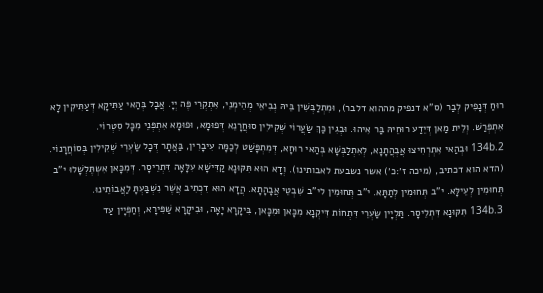רוּחַ דְּנָפִיק לְבַר (ס"א דנפיק מההוא דלבר), וּמִתְלַבְּשִׁין בֵּיהּ נְבִיאֵי מְהֵימְנֵי, אִתְקְרֵי פֶּה יְיָ. אֲבָל בְּהַאי עַתִּיקָא דְּעַתִּיקִין לָא אִתְפְּרַשׁ. וְלֵית מַאן דְּיֵדַע רוּחֵיהּ בַּר אִיהוּ. וּבְגִין כַּךְ שַׂעֲרוֹי שְׁקִילִין סוּחֲרָנֵא דְּפוּמָא, וּפוּמָא אִתְפְּנֵי מִכָּל סִטְרוֹי.
134b.2 וּבְהַאי אִתְרְחִיצוּ אֲבְהֲתָנָא, לְאִתְלַבְּשָׁא בְּהַאי רוּחָא, דְּמִתְפָּשַׁט לְכַמָּה עִיבָרִין, בַּאֲתָר דְּכָל שַׂעְרֵי שְׁקִילִין בְּסוֹחֲרָנוֹי. (הדא הוא דכתיב, (מיכה ז׳:כ׳) אשר נשבעת לאבותינו). וְדָא הוּא תִּקּוּנָא קַדִּישָׁא עִלָּאָה דִּתְרֵיסָר. דְּמִכָּאן אִשְתֶּלְשָׁלוּ י"ב תְּחוּמִין לְעֵילָּא. י"ב תְּחוּמִין לְתַתָּא. י"ב תְּחוּמִין לי"ב שִׁבְטֵי אֲבָהָתָא. הֲדָא הוּא דִכְתִיב אֲשֶׁר נִשְׁבַּעְתָּ לַאֲבוֹתֵינוּ.
134b.3 תִּקּוּנָא דִּתְלֵיסָר. תַּלְיָין שַׂעְרֵי דִּתְחוֹת דִּיקְנָא מִכָּאן וּמִכָּאן, בִּיקָרָא יָאָה, וּבִיקָרָא שַׁפִּירָא, וְחַפְּיָין עַד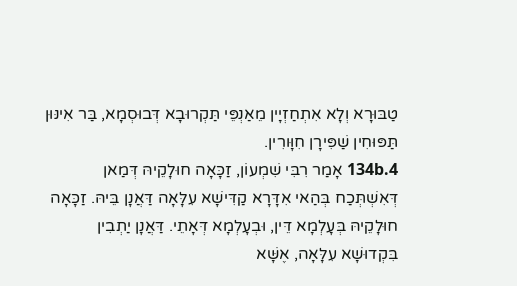טַבּוּרָא וְלָא אִתְחַזְיָין מֵאַנְפֵּי תַּקְרוּבָא דְּבוּסְמָא, בַּר אִינּוּן תַּפּוּחִין שַׁפִּירָן חִוָּורִין.
134b.4 אָמַר רִבִּי שִׁמְעוֹן, זַכָּאָה חוּלָקֵיהּ דְּמַאן דְּאִשְׁתְּכַח בְּהַאי אִדָּרָא קַדִּישָׁא עִלָּאָה דַּאֲנָן בֵּיהּ. זַכָּאָה חוּלָקֵיהּ בְּעָלְמָא דֵּין, וּבְעָלְמָא דְּאָתֵי. דַּאֲנָן יַתְבִין בִּקְדוּשָׁא עִלָּאָה, אֶשָּׁא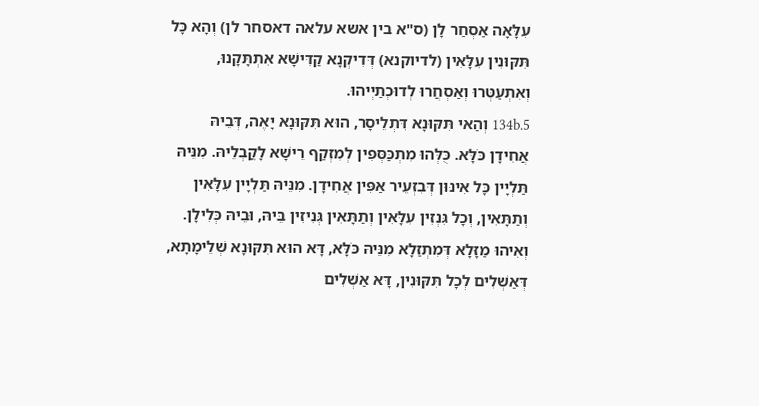עִלָּאָה אַסְחַר לָן (ס"א בין אשא עלאה דאסחר לן) וְהָא כָּל תִּקּוּנִין עִלָּאִין (לדיוקנא) דְּדִיקְנָא קַדִּישָׁא אִתְתָּקָנוּ, וְאִתְעַטְּרוּ וְאַסְחֲרוּ לְדוּכְתַיְיהוּ.
134b.5 וְהַאי תִּקּוּנָא דִּתְלֵיסָר, הוּא תִּקּוּנָא יָאֶה, דְּבֵיהּ אֲחִידָן כֹּלָּא. כֻּלְּהוּ מִתְכַּסְּפִין לְמִזְקַף רֵישָׁא לָקֳבְלֵיהּ. מִנֵּיהּ תַּלְיָין כָּל אִינּוּן דְּבִזְעֵיר אַפִּין אֲחִידָן. מִנֵּיהּ תַּלְיָין עִלָּאִין וְתַתָּאִין, וְכָל גִּנְזִין עִלָּאִין וְתַתָּאִין גְּנִיזִין בֵּיהּ, וּבֵיהּ כְּלִילָן. וְאִיהוּ מַזָּלָא דְּמִתְזַלָא מִנֵּיהּ כֹּלָּא, דָּא הוּא תִּקּוּנָא שְׁלֵימָתָא, דְּאַשְׁלִים לְכָל תִּקּוּנִין, דָּא אַשְׁלִים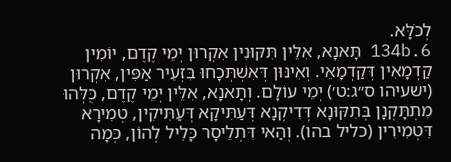לְכֹלָּא.
134b.6 תָּאנָא, אִלֵּין תִּקּוּנִין אִקְרוּן יְמֵי קֶדֶם, יוֹמִין קַדְמָאִין דְּקַדְמָאֵי. וְאִינּוּן דְּאִשְׁתְּכָחוּ בִּזְעֵיר אַפִּין, אִקְרוּן (ישעיהו ס״ג:ט׳) יְמֵי עוֹלָם. וְתָאנָא, אִלֵּין יְמֵי קֶדֶם, כֻּלְּהוּ מִתְתָּקְנָן בְּתִקּוּנָא דְּדִיקְנָא דְּעַתִּיקָא דְּעַתִּיקִין, טְמִירָא דִּטְמִירִין (כליל בהו). וְהַאי דִּתְלֵיסָר כָּלִיל לְהוֹן, כְּמָה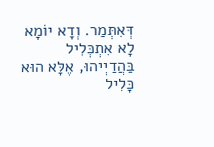דְּאִתְּמַר. וְדָא יוֹמָא לָא אִתְכְּלִיל בַּהֲדַיְיהוּ, אֶלָּא הוּא כָּלִיל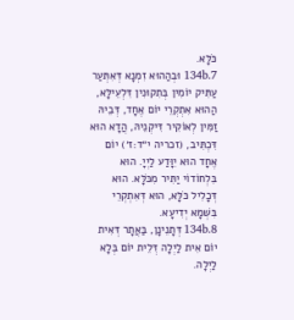כֹּלָּא.
134b.7 וּבְהַהוּא זִמְנָא דְּאִתְּעַר עַתִּיק יוֹמִין בְּתִקוּנִין דִּלְעֵילָּא, הַהוּא אִתְקְרֵי יוֹם אֶחָד, דְּבֵיהּ זַמִּין לְאוֹקִיר דִּיקְנֵיהּ, הֲדָא הוּא דִּכְתִּיב, (זכריה י״ד:ז׳) יוֹם אֶחָד הוּא יִוָּדַע לַיְיָ. הוּא בִּלְחוֹדוֹי יַתִּיר מִכֹּלָּא. הוּא דְּכָלִיל כֹּלָּא, הוּא דְּאִתְקְרֵי בִּשְׁמָא יְדִיעָא.
134b.8 דְּתָנֵינָן, בַּאֲתָר דְּאִית יוֹם אִית לַיְלָה דְּלֵית יוֹם בְּלָא לַיְלָה.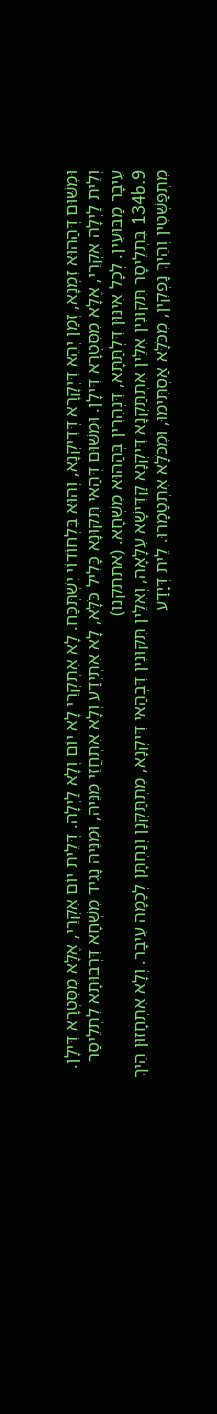וּמִשּׁוּם דְּהַהוּא זִמְנָא, זְמַן יְהֵא דִּיְקָרָא דְּדִיקְנָא, וְהוּא בִּלְחוֹדוֹי יִשְׁתְּכַּח. לָא אִתְקְרֵי לָא יוֹם וְלָא לַיְלָה. דְּלֵית יוֹם אִקְרֵי, אֶלָּא מִסִּטְרָא דִּילָן. וְלֵית לַיְלָה אִקְרֵי, אֶלָּא מִסִּטְרָא דִּילָן. וּמִשּׁוּם דְּהַאי תִּקּוּנָא כָּלִיל כֹּלָּא, לָא אִתְיְדַע וְלָא אִתְחֲזֵי מִנֵּיהּ, וּמִנֵּיהּ נָגִיד מִשְׁחָא דִּרְבוּתָא לִתְלֵיסַר עִיבָר מַבּוּעִין. לְכָל אִינּוּן דִּלְתַּתָּא, דִּנְהִרִין בְּהַהוּא מִשְׁחָא. (אתתקנו)
134b.9 בִּתְלֵיסָר תִּקּוּנִין אִלֵּין אִתְתַּקְנָא דִּיקְנָא קַדִּישָׁא עִלָּאָה, וְאִלֵּין תִּקּוּנִין דִּבְהַאי דִּיקְנָא, מִתְתַּקְּנָן וְנַחְתָּן לְכַמָּה עִיבָר. וְלָא אִתְחָזוּן הֵיךְ מִתְפַּשְּׁטִין וְהֵיךְ נָפְקִין, מִכֹּלָּא אַסְתִּימוּ, וּמִכֹּלָּא אִתְטַמָרוּ. לֵית דְּיָדַע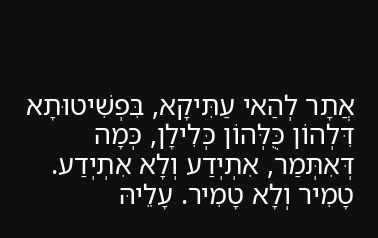אֲתָר לְהַאי עַתִּיקָא, בִּפְשִׁיטוּתָא דִּלְהוֹן כֻּלְּהוֹן כְּלִילָן, כְּמָה דְּאִתְּמַר, אִתְיְדַע וְלָא אִתְיְדַע. טָמִיר וְלָא טָמִיר. עָלֵיהּ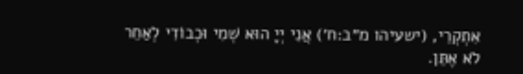אִתְקְרֵי, (ישעיהו מ״ב:ח׳) אֲנִי יְיָ הוּא שְׁמִי וּכְבוֹדִי לְאַחֵר לֹא אֶתֵּן.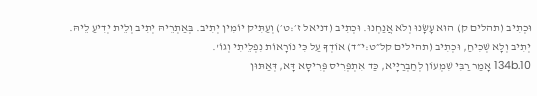וּכְתִיב (תהלים ק) הוּא עָשָׂנוּ וְלֹא אֲנַחְנוּ. וּכְתִיב (דניאל ז׳:ט׳) וְעַתִּיק יוֹמִין יְתִיב. בְּאַתְרֵיהּ יְתִיב וְלֵית יְדִיעַ לֵיהּ. יְתִיב וְלָא שְׁכִיחַ, וּכְתִיב (תהילים קל״ט:י״ד) אוֹדְךָ עַל כִּי נוֹרָאוֹת נִפְלֵיתִי וְגוֹ'.
134b.10 אָמַר רַבִּי שִׁמְעוֹן לְחַבְרַיָּיא, כַּד אִתְפְּרִיס פְּרִיסָא דָּא, דְּאַתּוּן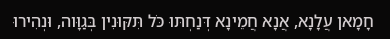חָמָאן עֲלָנָא, אֲנָא חֲמֵינָא דְּנַחְתּוּ כֹּל תִּקּוּנִין בְּגַוָּוה, וּנְהִירוּ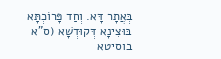בְּאֲתָר דָּא. וְחַד פָּרוֹכְתָּא בּוּצִינָא דְּקוּדְשָׁא (ס"א בוסיטא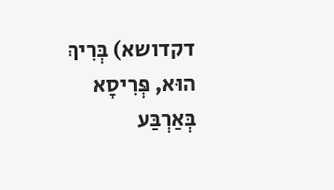דקדושא) בְּרִיךְ הוּא, פְּרִיסָא בְּאַרְבַּע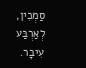סַמְכִין, לְאַרְבַּע עִיבָר.